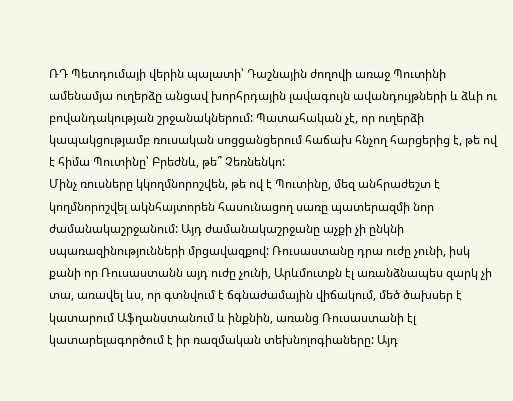ՌԴ Պետդումայի վերին պալատի՝ Դաշնային ժողովի առաջ Պուտինի ամենամյա ուղերձը անցավ խորհրդային լավագույն ավանդույթների և ձևի ու բովանդակության շրջանակներում: Պատահական չէ, որ ուղերձի կապակցությամբ ռուսական սոցցանցերում հաճախ հնչող հարցերից է, թե ով է հիմա Պուտինը՝ Բրեժնև, թե՞ Չեռնենկո:
Մինչ ռուսները կկողմնորոշվեն, թե ով է Պուտինը, մեզ անհրաժեշտ է կողմնորոշվել ակնհայտորեն հասունացող սառը պատերազմի նոր ժամանակաշրջանում: Այդ ժամանակաշրջանը աչքի չի ընկնի սպառազինությունների մրցավազքով: Ռուսաստանը դրա ուժը չունի, իսկ քանի որ Ռուսաստանն այդ ուժը չունի, Արևմուտքն էլ առանձնապես զարկ չի տա, առավել ևս, որ գտնվում է ճգնաժամային վիճակում, մեծ ծախսեր է կատարում Աֆղանստանում և ինքնին, առանց Ռուսաստանի էլ կատարելագործում է իր ռազմական տեխնոլոգիաները: Այդ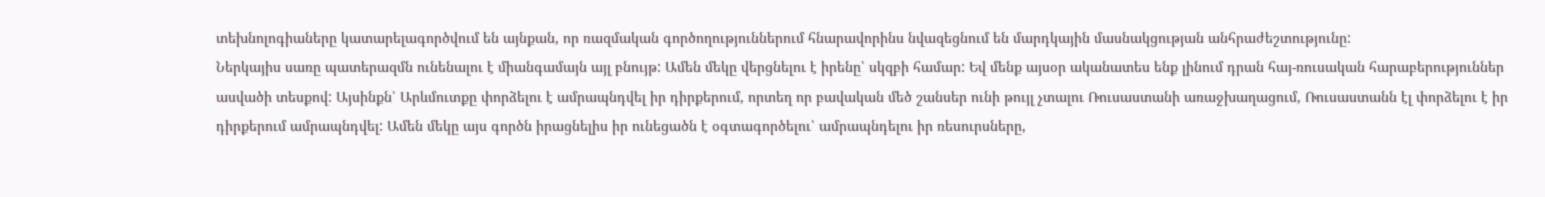տեխնոլոգիաները կատարելագործվում են այնքան, որ ռազմական գործողություններում հնարավորինս նվազեցնում են մարդկային մասնակցության անհրաժեշտությունը:
Ներկայիս սառը պատերազմն ունենալու է միանգամայն այլ բնույթ: Ամեն մեկը վերցնելու է իրենը՝ սկզբի համար: Եվ մենք այսօր ականատես ենք լինում դրան հայ-ռուսական հարաբերություններ ասվածի տեսքով: Այսինքն՝ Արևմուտքը փորձելու է ամրապնդվել իր դիրքերում, որտեղ որ բավական մեծ շանսեր ունի թույլ չտալու Ռուսաստանի առաջխաղացում, Ռուսաստանն էլ փորձելու է իր դիրքերում ամրապնդվել: Ամեն մեկը այս գործն իրացնելիս իր ունեցածն է օգտագործելու՝ ամրապնդելու իր ռեսուրսները,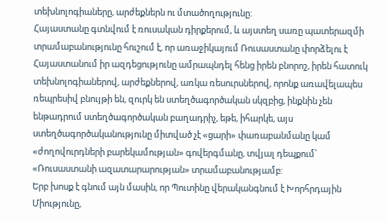տեխնոլոգիաները, արժեքներն ու մտածողությունը:
Հայաստանը գտնվում է ռուսական դիրքերում, և այստեղ սառը պատերազմի տրամաբանությունը հուշում է, որ առաջիկայում Ռուսաստանը փորձելու է Հայաստանում իր ազդեցությունը ամրապնդել հենց իրեն բնորոշ, իրեն հատուկ տեխնոլոգիաներով, արժեքներով, առկա ռեսուրսներով, որոնք առավելապես ռեպրեսիվ բնույթի են, զուրկ են ստեղծագործական սկզբից, ինքնին չեն ենթադրում ստեղծագործական բաղադրիչ, եթե, իհարկե, այս ստեղծագործականությունը միտված չէ «ցարի» փառաբանմանը կամ «ժողովուրդների բարեկամության» գովերգմանը, տվյալ դեպքում՝ «Ռուսաստանի ազատարարության» տրամաբանությամբ:
Երբ խոսք է գնում այն մասին, որ Պուտինը վերականգնում է Խորհրդային Միությունը,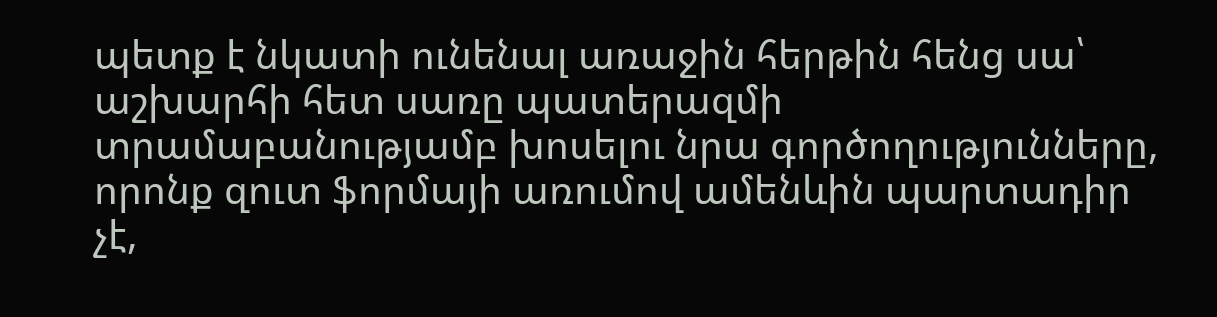պետք է նկատի ունենալ առաջին հերթին հենց սա՝ աշխարհի հետ սառը պատերազմի տրամաբանությամբ խոսելու նրա գործողությունները, որոնք զուտ ֆորմայի առումով ամենևին պարտադիր չէ,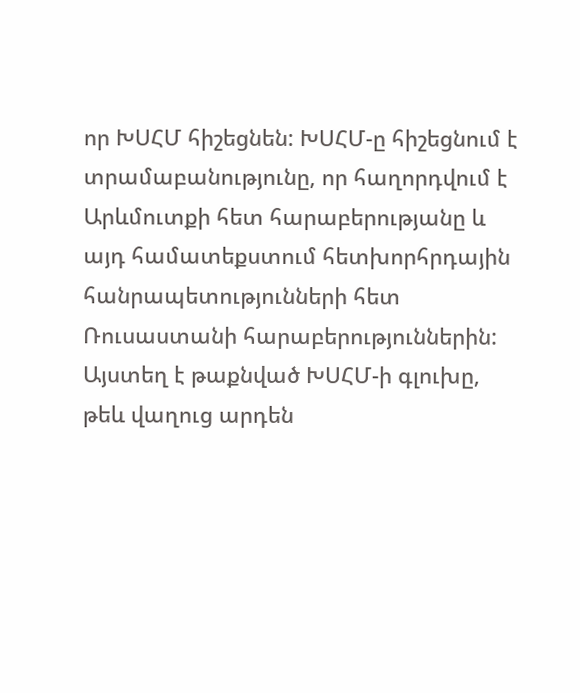որ ԽՍՀՄ հիշեցնեն: ԽՍՀՄ-ը հիշեցնում է տրամաբանությունը, որ հաղորդվում է Արևմուտքի հետ հարաբերությանը և այդ համատեքստում հետխորհրդային հանրապետությունների հետ Ռուսաստանի հարաբերություններին:
Այստեղ է թաքնված ԽՍՀՄ-ի գլուխը, թեև վաղուց արդեն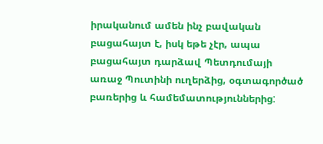իրականում ամեն ինչ բավական բացահայտ է, իսկ եթե չէր, ապա բացահայտ դարձավ Պետդումայի առաջ Պուտինի ուղերձից, օգտագործած բառերից և համեմատություններից: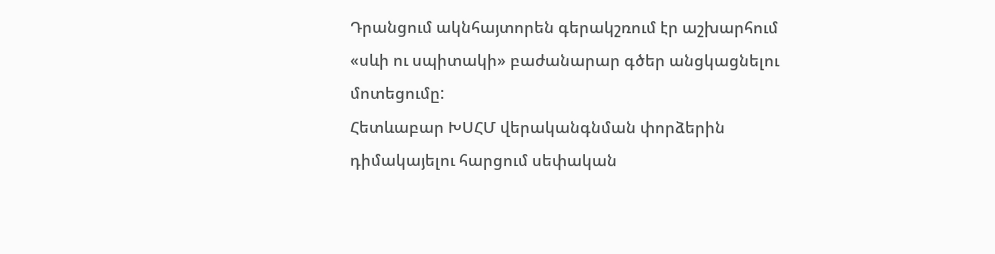Դրանցում ակնհայտորեն գերակշռում էր աշխարհում «սևի ու սպիտակի» բաժանարար գծեր անցկացնելու մոտեցումը:
Հետևաբար ԽՍՀՄ վերականգնման փորձերին դիմակայելու հարցում սեփական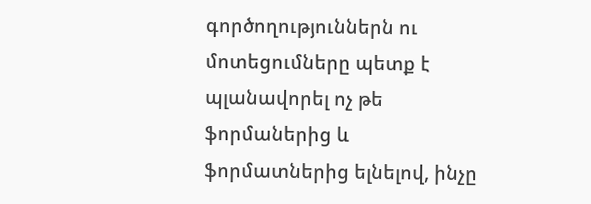գործողություններն ու մոտեցումները պետք է պլանավորել ոչ թե ֆորմաներից և ֆորմատներից ելնելով, ինչը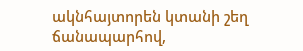ակնհայտորեն կտանի շեղ ճանապարհով,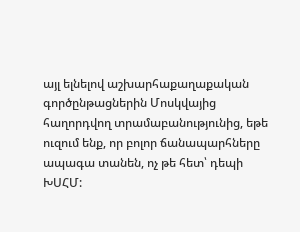այլ ելնելով աշխարհաքաղաքական գործընթացներին Մոսկվայից հաղորդվող տրամաբանությունից, եթե ուզում ենք, որ բոլոր ճանապարհները ապագա տանեն, ոչ թե հետ՝ դեպի ԽՍՀՄ: